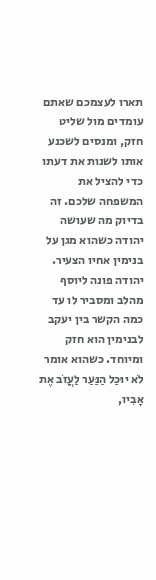תארו לעצמכם שאתם עומדים מול שליט חזק, ומנסים לשכנע אותו לשנות את דעתו כדי להציל את המשפחה שלכם. זה בדיוק מה שעושה יהודה כשהוא מגן על בנימין אחיו הצעיר. יהודה פונה ליוסף מהלב ומסביר לו עד כמה הקשר בין יעקב לבנימין הוא חזק ומיוחד. כשהוא אומר לֹא יוּכַל הַנַּעַר לַעֲזֹב אֶת אָבִיו,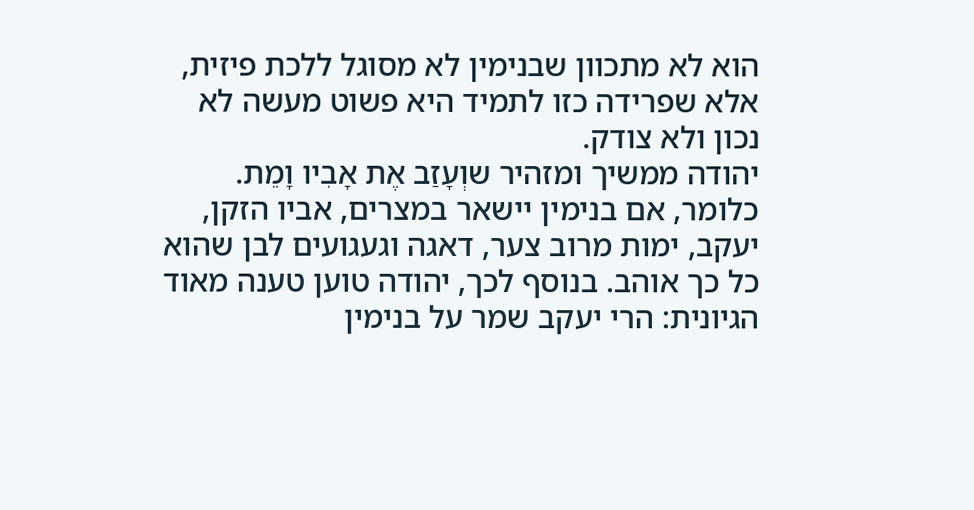הוא לא מתכוון שבנימין לא מסוגל ללכת פיזית, אלא שפרידה כזו לתמיד היא פשוט מעשה לא נכון ולא צודק.
יהודה ממשיך ומזהיר שוְעָזַב אֶת אָבִיו וָמֵת. כלומר, אם בנימין יישאר במצרים, אביו הזקן, יעקב, ימות מרוב צער, דאגה וגעגועים לבן שהוא כל כך אוהב. בנוסף לכך, יהודה טוען טענה מאוד הגיונית: הרי יעקב שמר על בנימין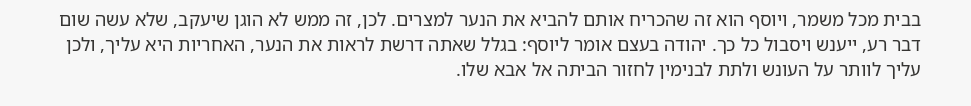בבית מכל משמר, ויוסף הוא זה שהכריח אותם להביא את הנער למצרים. לכן, זה ממש לא הוגן שיעקב, שלא עשה שום דבר רע, ייענש ויסבול כל כך. יהודה בעצם אומר ליוסף: בגלל שאתה דרשת לראות את הנער, האחריות היא עליך, ולכן עליך לוותר על העונש ולתת לבנימין לחזור הביתה אל אבא שלו.